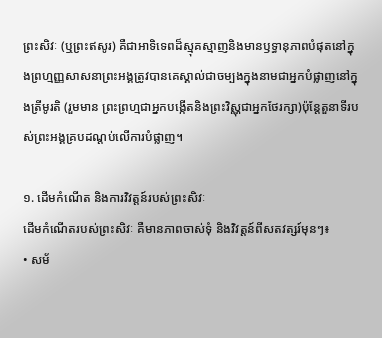ព្រះសិវៈ (ឬព្រះឥសូរ) គឺជាអាទិទេពដ៏ស្មុគស្មាញនិងមានឫទ្ធានុភាពបំផុតនៅក្នុងព្រហ្មញ្ញសាសនាព្រះអង្គត្រូវបានគេស្គាល់ជាចម្បងក្នុងនាមជាអ្នកបំផ្លាញនៅក្នុងត្រីមូរតិ (រួមមាន ព្រះព្រហ្មជាអ្នកបង្កើតនិងព្រះវិស្ណុជាអ្នកថែរក្សា)ប៉ុន្តែតួនាទីរបស់ព្រះអង្គគ្របដណ្ដប់លើការបំផ្លាញ។

១. ដើមកំណើត និងការវិវត្តន៍របស់ព្រះសិវៈ
ដើមកំណើតរបស់ព្រះសិវៈ គឺមានភាពចាស់ទុំ និងវិវត្តន៍ពីសតវត្សរ៍មុនៗ៖
• សម័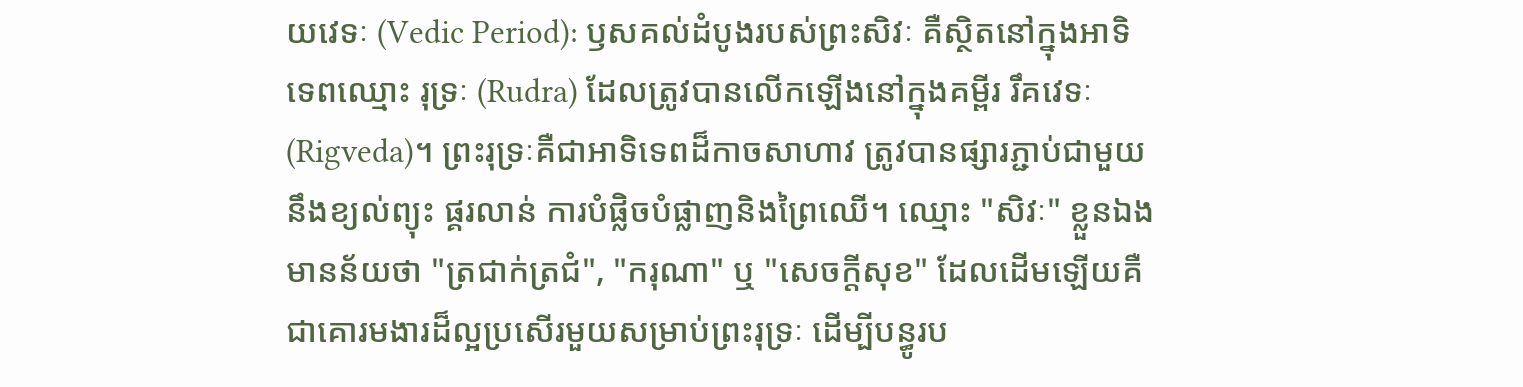យវេទៈ (Vedic Period): ឫសគល់ដំបូងរបស់ព្រះសិវៈ គឺស្ថិតនៅក្នុងអាទិទេពឈ្មោះ រុទ្រៈ (Rudra) ដែលត្រូវបានលើកឡើងនៅក្នុងគម្ពីរ រឹគវេទៈ (Rigveda)។ ព្រះរុទ្រៈគឺជាអាទិទេពដ៏កាចសាហាវ ត្រូវបានផ្សារភ្ជាប់ជាមួយនឹងខ្យល់ព្យុះ ផ្គរលាន់ ការបំផ្លិចបំផ្លាញនិងព្រៃឈើ។ ឈ្មោះ "សិវៈ" ខ្លួនឯងមានន័យថា "ត្រជាក់ត្រជំ", "ករុណា" ឬ "សេចក្តីសុខ" ដែលដើមឡើយគឺជាគោរមងារដ៏ល្អប្រសើរមួយសម្រាប់ព្រះរុទ្រៈ ដើម្បីបន្ធូរប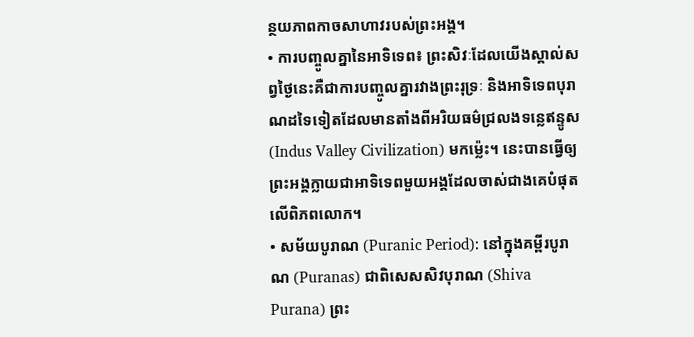ន្ថយភាពកាចសាហាវរបស់ព្រះអង្គ។
• ការបញ្ចូលគ្នានៃអាទិទេព៖ ព្រះសិវៈដែលយើងស្គាល់សព្វថ្ងៃនេះគឺជាការបញ្ចូលគ្នារវាងព្រះរុទ្រៈ និងអាទិទេពបុរាណដទៃទៀតដែលមានតាំងពីអរិយធម៌ជ្រលងទន្លេឥន្ទូស (Indus Valley Civilization) មកម្ល៉េះ។ នេះបានធ្វើឲ្យព្រះអង្គក្លាយជាអាទិទេពមួយអង្គដែលចាស់ជាងគេបំផុតលើពិភពលោក។
• សម័យបូរាណ (Puranic Period): នៅក្នុងគម្ពីរបូរាណ (Puranas) ជាពិសេសសិវបុរាណ (Shiva Purana) ព្រះ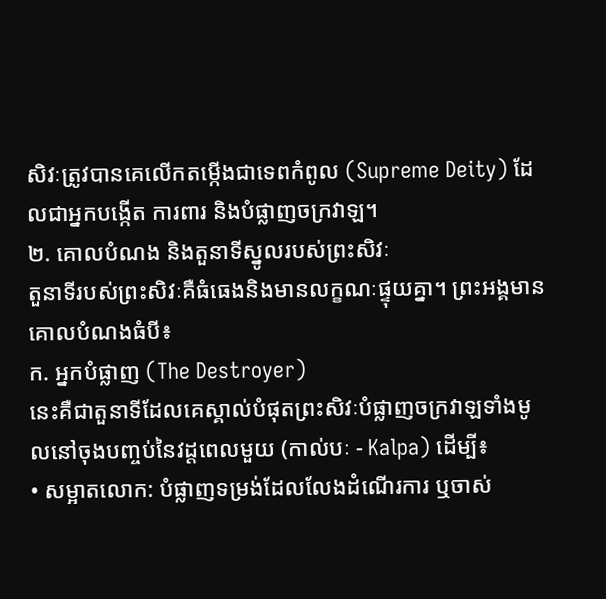សិវៈត្រូវបានគេលើកតម្កើងជាទេពកំពូល (Supreme Deity) ដែលជាអ្នកបង្កើត ការពារ និងបំផ្លាញចក្រវាឡ។
២. គោលបំណង និងតួនាទីស្នូលរបស់ព្រះសិវៈ
តួនាទីរបស់ព្រះសិវៈគឺធំធេងនិងមានលក្ខណៈផ្ទុយគ្នា។ ព្រះអង្គមានគោលបំណងធំបី៖
ក. អ្នកបំផ្លាញ (The Destroyer)
នេះគឺជាតួនាទីដែលគេស្គាល់បំផុតព្រះសិវៈបំផ្លាញចក្រវាឡទាំងមូលនៅចុងបញ្ចប់នៃវដ្តពេលមួយ (កាល់បៈ - Kalpa) ដើម្បី៖
• សម្អាតលោក: បំផ្លាញទម្រង់ដែលលែងដំណើរការ ឬចាស់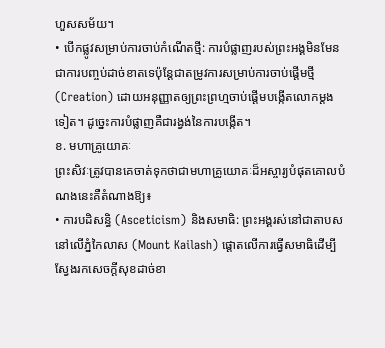ហួសសម័យ។
• បើកផ្លូវសម្រាប់ការចាប់កំណើតថ្មី: ការបំផ្លាញរបស់ព្រះអង្គមិនមែនជាការបញ្ចប់ដាច់ខាតទេប៉ុន្តែជាតម្រូវការសម្រាប់ការចាប់ផ្តើមថ្មី (Creation) ដោយអនុញ្ញាតឲ្យព្រះព្រហ្មចាប់ផ្តើមបង្កើតលោកម្តងទៀត។ ដូច្នេះការបំផ្លាញគឺជារង្វង់នៃការបង្កើត។
ខ. មហាគ្រូយោគៈ
ព្រះសិវៈត្រូវបានគេចាត់ទុកថាជាមហាគ្រូយោគៈដ៏អស្ចារ្យបំផុតគោលបំណងនេះគឺតំណាងឱ្យ៖
• ការបដិសន្ធិ (Asceticism) និងសមាធិ: ព្រះអង្គរស់នៅជាតាបសនៅលើភ្នំកៃលាស (Mount Kailash) ផ្តោតលើការធ្វើសមាធិដើម្បីស្វែងរកសេចក្តីសុខដាច់ខា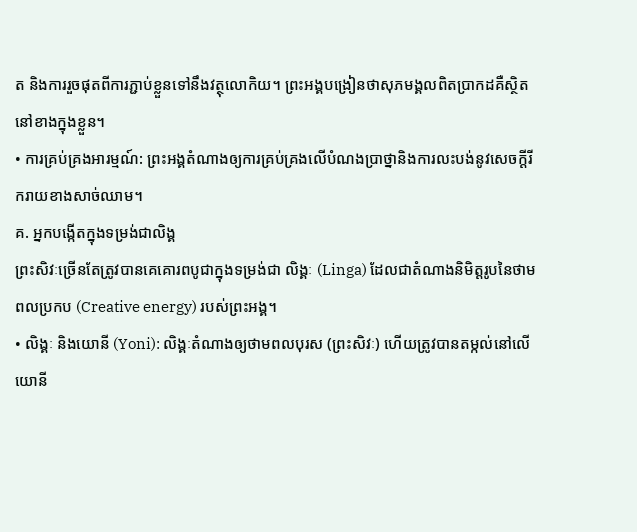ត និងការរួចផុតពីការភ្ជាប់ខ្លួនទៅនឹងវត្ថុលោកិយ។ ព្រះអង្គបង្រៀនថាសុភមង្គលពិតប្រាកដគឺស្ថិតនៅខាងក្នុងខ្លួន។
• ការគ្រប់គ្រងអារម្មណ៍: ព្រះអង្គតំណាងឲ្យការគ្រប់គ្រងលើបំណងប្រាថ្នានិងការលះបង់នូវសេចក្តីរីករាយខាងសាច់ឈាម។
គ. អ្នកបង្កើតក្នុងទម្រង់ជាលិង្គ
ព្រះសិវៈច្រើនតែត្រូវបានគេគោរពបូជាក្នុងទម្រង់ជា លិង្គៈ (Linga) ដែលជាតំណាងនិមិត្តរូបនៃថាមពលប្រកប (Creative energy) របស់ព្រះអង្គ។
• លិង្គៈ និងយោនី (Yoni): លិង្គៈតំណាងឲ្យថាមពលបុរស (ព្រះសិវៈ) ហើយត្រូវបានតម្កល់នៅលើយោនី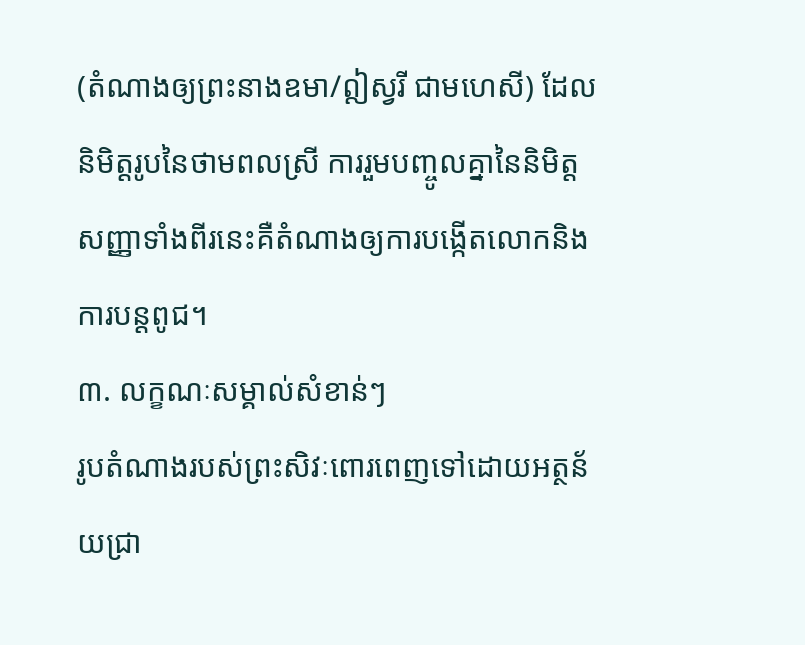(តំណាងឲ្យព្រះនាងឧមា/ឦស្វរី ជាមហេសី) ដែលនិមិត្តរូបនៃថាមពលស្រី ការរួមបញ្ចូលគ្នានៃនិមិត្តសញ្ញាទាំងពីរនេះគឺតំណាងឲ្យការបង្កើតលោកនិងការបន្តពូជ។
៣. លក្ខណៈសម្គាល់សំខាន់ៗ
រូបតំណាងរបស់ព្រះសិវៈពោរពេញទៅដោយអត្ថន័យជ្រា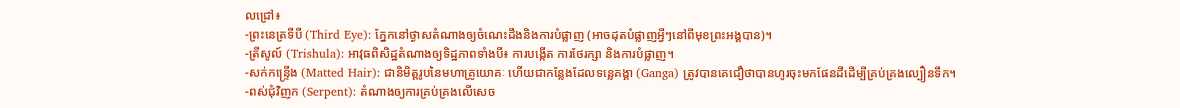លជ្រៅ៖
-ព្រះនេត្រទីបី (Third Eye): ភ្នែកនៅថ្ងាសតំណាងឲ្យចំណេះដឹងនិងការបំផ្លាញ (អាចដុតបំផ្លាញអ្វីៗនៅពីមុខព្រះអង្គបាន)។
-ត្រីសូល៍ (Trishula): អាវុធពិសិដ្ឋតំណាងឲ្យទិដ្ឋភាពទាំងបី៖ ការបង្កើត ការថែរក្សា និងការបំផ្លាញ។
-សក់កន្ទ្រើង (Matted Hair): ជានិមិត្តរូបនៃមហាគ្រូយោគៈ ហើយជាកន្លែងដែលទន្លេគង្គា (Ganga) ត្រូវបានគេជឿថាបានហូរចុះមកផែនដីដើម្បីគ្រប់គ្រងល្បឿនទឹក។
-ពស់ជុំវិញក (Serpent): តំណាងឲ្យការគ្រប់គ្រងលើសេច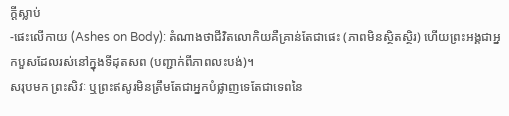ក្តីស្លាប់
-ផេះលើកាយ (Ashes on Body): តំណាងថាជីវិតលោកិយគឺគ្រាន់តែជាផេះ (ភាពមិនស្ថិតស្ថិរ) ហើយព្រះអង្គជាអ្នកបួសដែលរស់នៅក្នុងទីដុតសព (បញ្ជាក់ពីភាពលះបង់)។
សរុបមក ព្រះសិវៈ ឬព្រះឥសូរមិនត្រឹមតែជាអ្នកបំផ្លាញទេតែជាទេពនៃ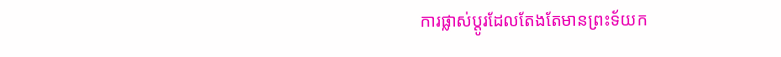ការផ្លាស់ប្តូរដែលតែងតែមានព្រះទ័យក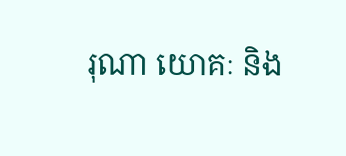រុណា យោគៈ និង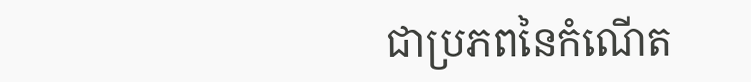ជាប្រភពនៃកំណើត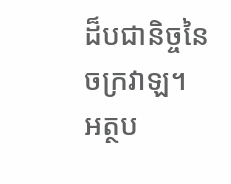ដ៏បជានិច្ចនៃចក្រវាឡ។
អត្ថប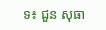ទ៖ ជួន សុធា